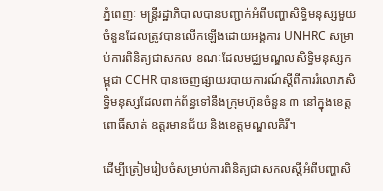ភ្នំពេញៈ មន្ត្រីរដ្ឋាភិបាលបានបញ្ជាក់អំពីបញ្ហាសិទិ្ធមនុស្សមួយចំនួនដែលត្រូវបានលើកឡើងដោយអង្គការ UNHRC សម្រាប់ការពិនិត្យជាសកល ខណៈដែលមជ្ឈមណ្ឌលសិទ្ធិមនុស្សកម្ពុជា CCHR បានចេញផ្សាយរបាយការណ៍ស្តីពីការរំលោភសិទ្ធិមនុស្សដែលពាក់ព័ន្ធទៅនឹងក្រុមហ៊ុនចំនួន ៣ នៅក្នុងខេត្តពោធិ៍សាត់ ឧត្តរមានជ័យ និងខេត្តមណ្ឌលគិរី។

ដើម្បីត្រៀមរៀបចំសម្រាប់ការពិនិត្យជាសកលស្តីអំពីបញ្ហាសិ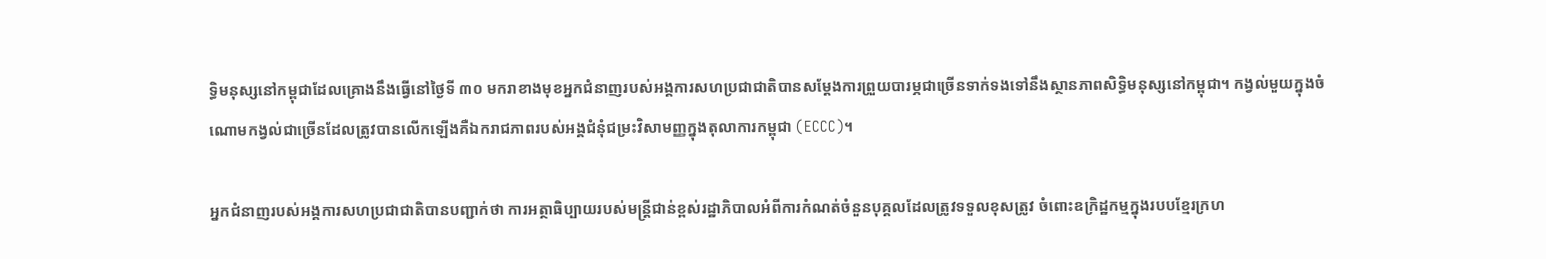ទ្ធិមនុស្សនៅកម្ពុជាដែលគ្រោងនឹងធ្វើនៅថ្ងៃទី ៣០ មករាខាងមុខអ្នកជំនាញរបស់អង្គការសហប្រជាជាតិបានសម្តែងការព្រួយបារម្ភជាច្រើនទាក់ទងទៅនឹងស្ថានភាពសិទ្ធិមនុស្សនៅកម្ពុជា។ កង្វល់មួយក្នុងចំណោមកង្វល់ជាច្រើនដែលត្រូវបានលើកឡើងគឺឯករាជភាពរបស់អង្គជំនុំជម្រះវិសាមញ្ញក្នុងតុលាការកម្ពុជា (ECCC)។

អ្នកជំនាញរបស់អង្គការសហប្រជាជាតិបានបញ្ជាក់ថា ការអត្ថាធិប្បាយរបស់មន្ត្រីជាន់ខ្ពស់រដ្ឋាភិបាលអំពីការកំណត់ចំនួនបុគ្គលដែលត្រូវទទួលខុសត្រូវ ចំពោះឧក្រិដ្ឋកម្មក្នុងរបបខ្មែរក្រហ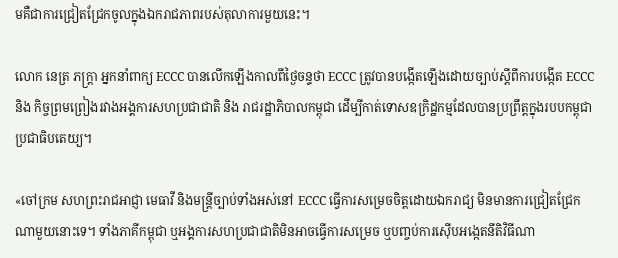មគឺជាការជ្រៀតជ្រែកចូលក្នុងឯករាជភាពរបស់តុលាការមួយនេះ។

លោក នេត្រ ភក្ត្រា អ្នកនាំពាក្យ ECCC បានលើកឡើងកាលពីថ្ងៃចន្ទថា ECCC ត្រូវបានបង្កើតឡើងដោយច្បាប់ស្តីពីការបង្កើត ECCC និង កិច្ចព្រមព្រៀងរវាងអង្គការសហប្រជាជាតិ និង រាជរដ្ឋាភិបាលកម្ពុជា ដើម្បីកាត់ទោសឧក្រិដ្ឋកម្មដែលបានប្រព្រឹត្តក្នុងរបបកម្ពុជាប្រជាធិបតេយ្យ។

«ចៅក្រម សហព្រះរាជអាជ្ញា មេធាវី និងមន្ត្រីច្បាប់ទាំងអស់នៅ ECCC ធ្វើការសម្រេចចិត្តដោយឯករាជ្យ មិនមានការជ្រៀតជ្រែកណាមួយនោះទេ។ ទាំងភាគីកម្ពុជា ឬអង្គការសហប្រជាជាតិមិនអាចធ្វើការសម្រេច ឬបញ្ចប់ការស៊ើបអង្កេតនីតិវិធីណា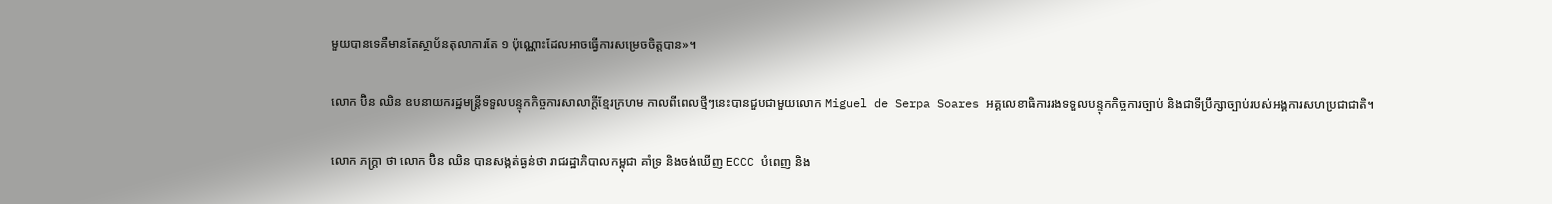មួយបានទេគឺមានតែស្ថាប័នតុលាការតែ ១ ប៉ុណ្ណោះដែលអាចធ្វើការសម្រេចចិត្តបាន»។

លោក ប៊ិន ឈិន ឧបនាយករដ្ឋមន្ត្រីទទួលបន្ទុកកិច្ចការសាលាក្តីខ្មែរក្រហម កាលពីពេលថ្មីៗនេះបានជួបជាមួយលោក Miguel de Serpa Soares អគ្គលេខាធិការរងទទួលបន្ទុកកិច្ចការច្បាប់ និងជាទីប្រឹក្សាច្បាប់របស់អង្គការសហប្រជាជាតិ។

លោក ភក្ត្រា ថា លោក ប៊ិន ឈិន បានសង្កត់ធ្ងន់ថា រាជរដ្ឋាភិបាលកម្ពុជា គាំទ្រ និងចង់ឃើញ ECCC បំពេញ និង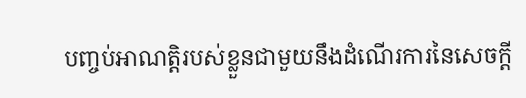បញ្ចប់អាណត្តិរបស់ខ្លួនជាមួយនឹងដំណើរការនៃសេចក្តី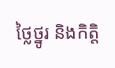ថ្លៃថ្នូរ និងកិត្តិ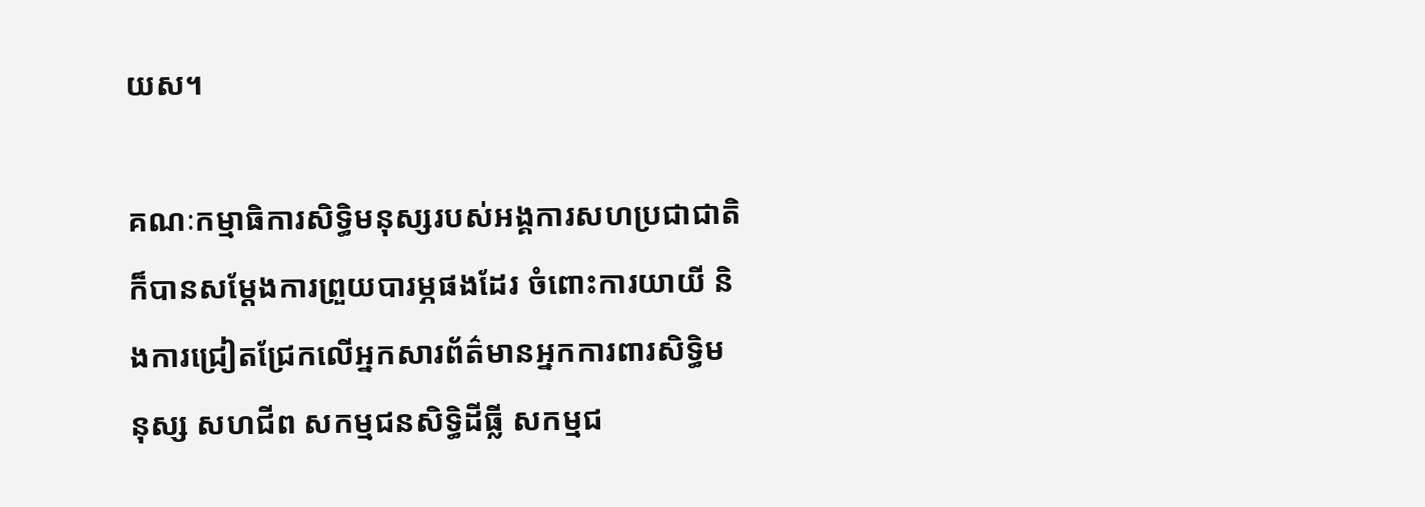យស។

គណៈកម្មាធិការសិទិ្ធមនុស្សរបស់អង្គការសហប្រជាជាតិក៏បានសម្តែងការព្រួយបារម្ភផងដែរ ចំពោះការយាយី និងការជ្រៀតជ្រែកលើអ្នកសារព័ត៌មានអ្នកការពារសិទ្ធិមនុស្ស សហជីព សកម្មជនសិទ្ធិដីធ្លី សកម្មជ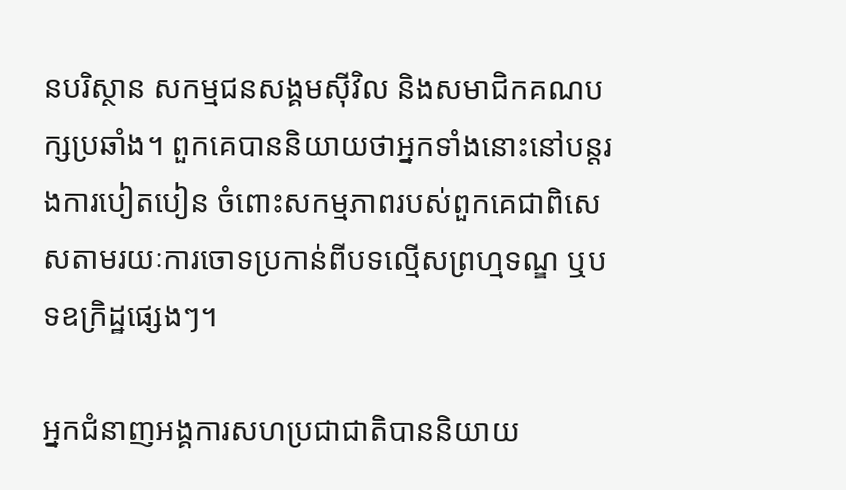នបរិស្ថាន សកម្មជនសង្គមស៊ីវិល និងសមាជិកគណបក្សប្រឆាំង។ ពួកគេបាននិយាយថាអ្នកទាំងនោះនៅបន្តរងការបៀតបៀន ចំពោះសកម្មភាពរបស់ពួកគេជាពិសេសតាមរយៈការចោទប្រកាន់ពីបទល្មើសព្រហ្មទណ្ឌ ឬបទឧក្រិដ្ឋផ្សេងៗ។

អ្នកជំនាញអង្គការសហប្រជាជាតិបាននិយាយ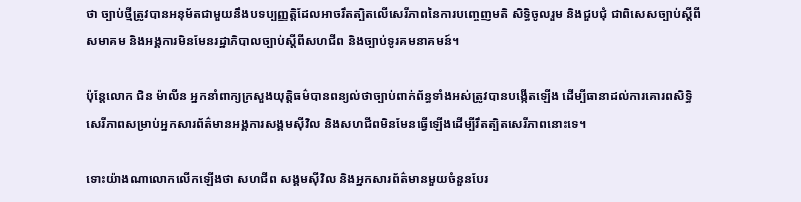ថា ច្បាប់ថ្មីត្រូវបានអនុម័តជាមួយនឹងបទប្បញ្ញត្តិដែលអាចរឹតត្បិតលើសេរីភាពនៃការបញ្ចេញមតិ សិទ្ធិចូលរួម និងជួបជុំ ជាពិសេសច្បាប់ស្តីពីសមាគម និងអង្គការមិនមែនរដ្ឋាភិបាលច្បាប់ស្តីពីសហជីព និងច្បាប់ទូរគមនាគមន៍។

ប៉ុន្តែលោក ជិន ម៉ាលីន អ្នកនាំពាក្យក្រសួងយុត្តិធម៌បានពន្យល់ថាច្បាប់ពាក់ព័ន្ធទាំងអស់ត្រូវបានបង្កើតឡើង ដើម្បីធានាដល់ការគោរពសិទ្ធិសេរីភាពសម្រាប់អ្នកសារព័ត៌មានអង្គការសង្គមស៊ីវិល និងសហជីពមិនមែនធ្វើឡើងដើម្បីរឹតត្បិតសេរីភាពនោះទេ។

ទោះយ៉ាងណាលោកលើកឡើងថា សហជីព សង្គមស៊ីវិល និងអ្នកសារព័ត៌មានមួយចំនួនបែរ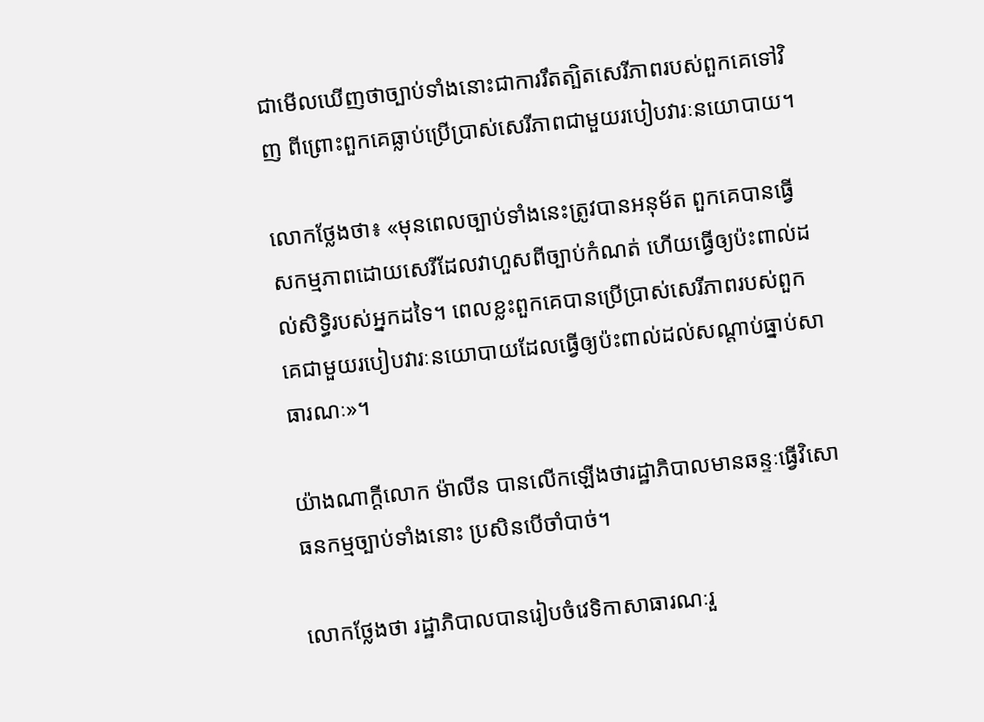ជាមើលឃើញថាច្បាប់ទាំងនោះជាការរឹតត្បិតសេរីភាពរបស់ពួកគេទៅវិញ ពីព្រោះពួកគេធ្លាប់ប្រើប្រាស់សេរីភាពជាមួយរបៀបវារៈនយោបាយ។

លោកថ្លែងថា៖ «មុនពេលច្បាប់ទាំងនេះត្រូវបានអនុម័ត ពួកគេបានធ្វើសកម្មភាពដោយសេរីដែលវាហួសពីច្បាប់កំណត់ ហើយធ្វើឲ្យប៉ះពាល់ដល់សិទ្ធិរបស់អ្នកដទៃ។ ពេលខ្លះពួកគេបានប្រើប្រាស់សេរីភាពរបស់ពួកគេជាមួយរបៀបវារៈនយោបាយដែលធ្វើឲ្យប៉ះពាល់ដល់សណ្តាប់ធ្នាប់សាធារណៈ»។

យ៉ាងណាក្តីលោក ម៉ាលីន បានលើកឡើងថារដ្ឋាភិបាលមានឆន្ទៈធ្វើវិសោធនកម្មច្បាប់ទាំងនោះ ប្រសិនបើចាំបាច់។

លោកថ្លែងថា រដ្ឋាភិបាលបានរៀបចំវេទិកាសាធារណៈរួ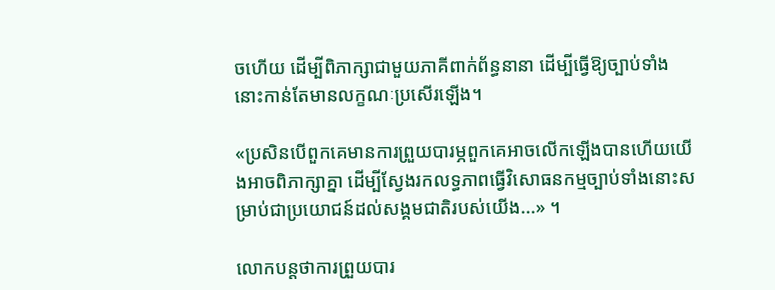ចហើយ ដើម្បីពិភាក្សាជាមួយភាគីពាក់ព័ន្ធនានា ដើម្បីធ្វើឱ្យច្បាប់ទាំងនោះកាន់តែមានលក្ខណៈប្រសើរឡើង។

«ប្រសិនបើពួកគេមានការព្រួយបារម្ភពួកគេអាចលើកឡើងបានហើយយើងអាចពិភាក្សាគ្នា ដើម្បីស្វែងរកលទ្ធភាពធ្វើវិសោធនកម្មច្បាប់ទាំងនោះសម្រាប់ជាប្រយោជន៍ដល់សង្គមជាតិរបស់យើង...» ។

លោកបន្តថាការព្រួយបារ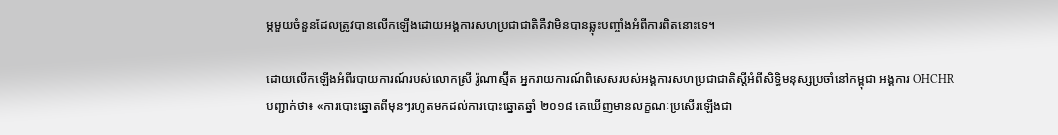ម្ភមួយចំនួនដែលត្រូវបានលើកឡើងដោយអង្គការសហប្រជាជាតិគឺវាមិនបានឆ្លុះបញ្ចាំងអំពីការពិតនោះទេ។

ដោយលើកឡើងអំពីរបាយការណ៍របស់លោកស្រី រ៉ូណាស្ម៊ីត អ្នករាយការណ៍ពិសេសរបស់អង្គការសហប្រជាជាតិស្តីអំពីសិទ្ធិមនុស្សប្រចាំនៅកម្ពុជា អង្គការ OHCHR បញ្ជាក់ថា៖ «ការបោះឆ្នោតពីមុនៗរហូតមកដល់ការបោះឆ្នោតឆ្នាំ ២០១៨ គេឃើញមានលក្ខណៈប្រសើរឡើងជា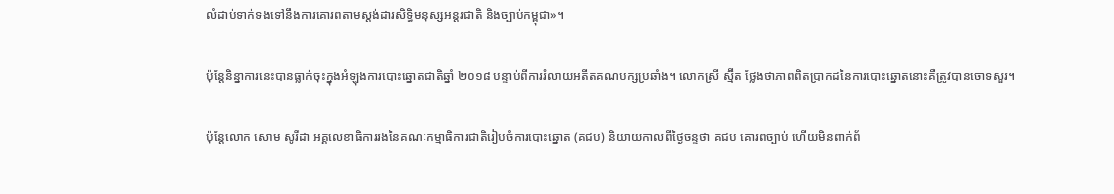លំដាប់ទាក់ទងទៅនឹងការគោរពតាមស្តង់ដារសិទ្ធិមនុស្សអន្តរជាតិ និងច្បាប់កម្ពុជា»។

ប៉ុន្តែនិន្នាការនេះបានធ្លាក់ចុះក្នុងអំឡុងការបោះឆ្នោតជាតិឆ្នាំ ២០១៨ បន្ទាប់ពីការរំលាយអតីតគណបក្សប្រឆាំង។ លោកស្រី ស្ម៊ីត ថ្លែងថាភាពពិតប្រាកដនៃការបោះឆ្នោតនោះគឺត្រូវបានចោទសួរ។

ប៉ុន្តែលោក សោម សូរីដា អគ្គលេខាធិការរងនៃគណៈកម្មាធិការជាតិរៀបចំការបោះឆ្នោត (គជប) និយាយកាលពីថ្ងៃចន្ទថា គជប គោរពច្បាប់ ហើយមិនពាក់ព័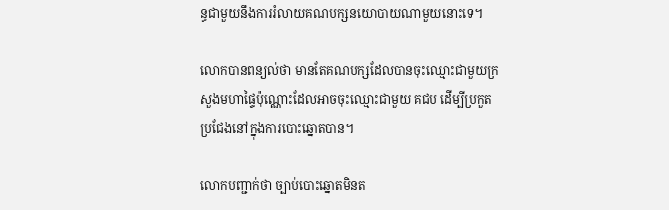ន្ធជាមួយនឹងការរំលាយគណបក្សនយោបាយណាមួយនោះទេ។

លោកបានពន្យល់ថា មានតែគណបក្សដែលបានចុះឈ្មោះជាមួយក្រសួងមហាផ្ទៃប៉ុណ្ណោះដែលអាចចុះឈ្មោះជាមួយ គជប ដើម្បីប្រកួតប្រជែងនៅក្នុងការបោះឆ្នោតបាន។

លោកបញ្ជាក់ថា ច្បាប់បោះឆ្នោតមិនត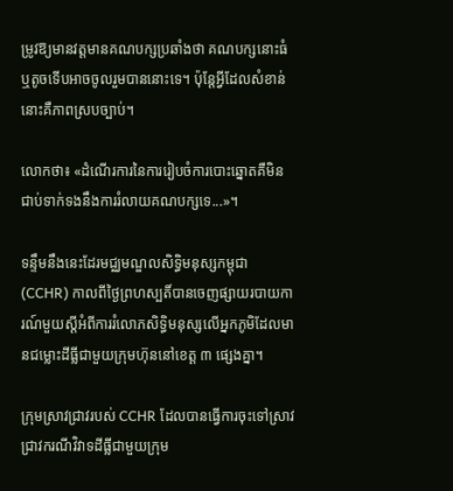ម្រូវឱ្យមានវត្តមានគណបក្សប្រឆាំងថា គណបក្សនោះធំ ឬតូចទើបអាចចូលរួមបាននោះទេ។ ប៉ុន្តែអ្វីដែលសំខាន់នោះគឺភាពស្របច្បាប់។

លោកថា៖ «ដំណើរការនៃការរៀបចំការបោះឆ្នោតគឺមិនជាប់ទាក់ទងនឹងការរំលាយគណបក្សទេ...»។

ទន្ទឹមនឹងនេះដែរមជ្ឈមណ្ឌលសិទ្ធិមនុស្សកម្ពុជា (CCHR) កាលពីថ្ងៃព្រហស្បតិ៍បានចេញផ្សាយរបាយការណ៍មួយស្តីអំពីការរំលោភសិទ្ធិមនុស្សលើអ្នកភូមិដែលមានជម្លោះដីធ្លីជាមួយក្រុមហ៊ុននៅខេត្ត ៣ ផ្សេងគ្នា។

ក្រុមស្រាវជ្រាវរបស់ CCHR ដែលបានធ្វើការចុះទៅស្រាវជ្រាវករណីវិវាទដីធ្លីជាមួយក្រុម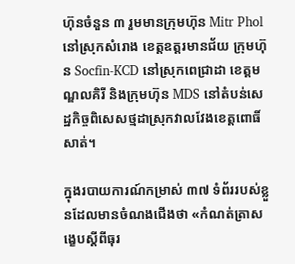ហ៊ុនចំនួន ៣ រួមមានក្រុមហ៊ុន Mitr Phol នៅស្រុកសំរោង ខេត្តឧត្តរមានជ័យ ក្រុមហ៊ុន Socfin-KCD នៅស្រុកពេជ្រាដា ខេត្តមណ្ឌលគិរី និងក្រុមហ៊ុន MDS នៅតំបន់សេដ្ឋកិច្ចពិសេសថ្មដាស្រុកវាលវែងខេត្តពោធិ៍សាត់។

ក្នុងរបាយការណ៍កម្រាស់ ៣៧ ទំព័ររបស់ខ្លួនដែលមានចំណងជើងថា «កំណត់ត្រាសង្ខេបស្តីពីធុរ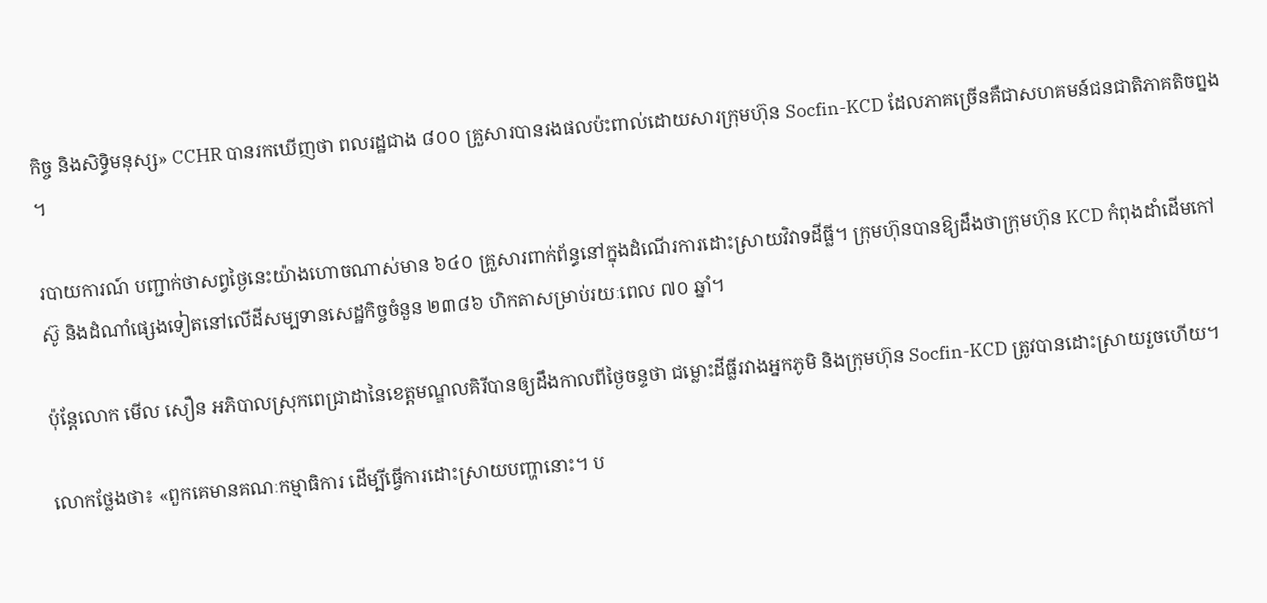កិច្ច និងសិទ្ធិមនុស្ស» CCHR បានរកឃើញថា ពលរដ្ឋជាង ៨០០ គ្រួសារបានរងផលប៉ះពាល់ដោយសារក្រុមហ៊ុន Socfin-KCD ដែលភាគច្រើនគឺជាសហគមន៍ជនជាតិភាគតិចព្នង។

របាយការណ៍ បញ្ជាក់ថាសព្វថ្ងៃនេះយ៉ាងហោចណាស់មាន ៦៤០ គ្រួសារពាក់ព័ន្ធនៅក្នុងដំណើរការដោះស្រាយវិវាទដីធ្លី។ ក្រុមហ៊ុនបានឱ្យដឹងថាក្រុមហ៊ុន KCD កំពុងដាំដើមកៅស៊ូ និងដំណាំផ្សេងទៀតនៅលើដីសម្បទានសេដ្ឋកិច្ចចំនួន ២៣៨៦ ហិកតាសម្រាប់រយៈពេល ៧០ ឆ្នាំ។

ប៉ុន្តែលោក មើល សឿន អភិបាលស្រុកពេជ្រាដានៃខេត្តមណ្ឌលគិរីបានឲ្យដឹងកាលពីថ្ងៃចន្ទថា ជម្លោះដីធ្លីរវាងអ្នកភូមិ និងក្រុមហ៊ុន Socfin-KCD ត្រូវបានដោះស្រាយរួចហើយ។

លោកថ្លែងថា៖ «ពួកគេមានគណៈកម្មាធិការ ដើម្បីធ្វើការដោះស្រាយបញ្ហានោះ។ ប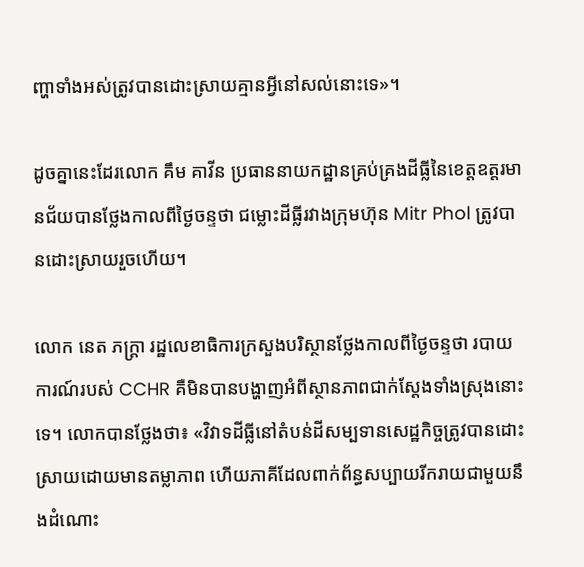ញ្ហាទាំងអស់ត្រូវបានដោះស្រាយគ្មានអ្វីនៅសល់នោះទេ»។

ដូចគ្នានេះដែរលោក គឹម គាវីន ប្រធាននាយកដ្ឋានគ្រប់គ្រងដីធ្លីនៃខេត្តឧត្តរមានជ័យបានថ្លែងកាលពីថ្ងៃចន្ទថា ជម្លោះដីធ្លីរវាងក្រុមហ៊ុន Mitr Phol ត្រូវបានដោះស្រាយរួចហើយ។

លោក នេត ភក្ត្រា រដ្ឋលេខាធិការក្រសួងបរិស្ថានថ្លែងកាលពីថ្ងៃចន្ទថា របាយការណ៍របស់ CCHR គឺមិនបានបង្ហាញអំពីស្ថានភាពជាក់ស្តែងទាំងស្រុងនោះទេ។ លោកបានថ្លែងថា៖ «វិវាទដីធ្លីនៅតំបន់ដីសម្បទានសេដ្ឋកិច្ចត្រូវបានដោះស្រាយដោយមានតម្លាភាព ហើយភាគីដែលពាក់ព័ន្ធសប្បាយរីករាយជាមួយនឹងដំណោះ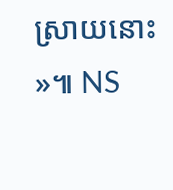ស្រាយនោះ»៕ NS